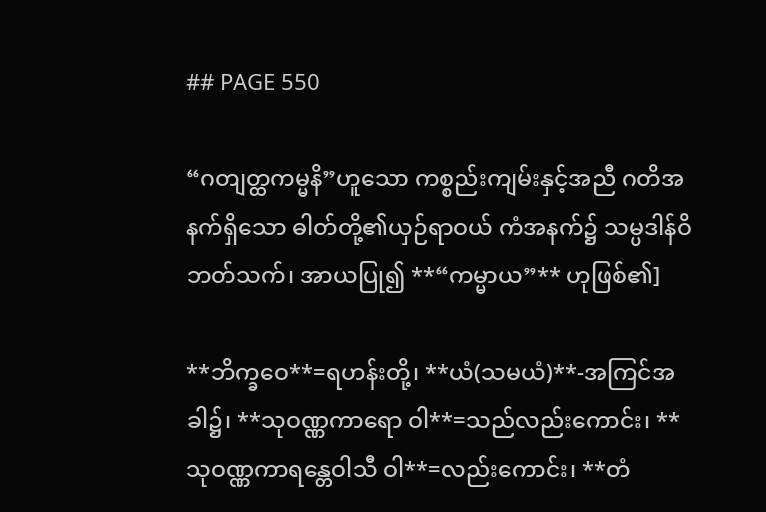## PAGE 550

“ဂတျတ္ထကမ္မနိ”ဟူသော ကစ္စည်းကျမ်းနှင့်အညီ ဂတိအနက်ရှိသော ဓါတ်တို့၏ယှဉ်ရာဝယ် ကံအနက်၌ သမ္ပဒါန်ဝိဘတ်သက်၊ အာယပြု၍ **“ကမ္မာယ”** ဟုဖြစ်၏]

**ဘိက္ခဝေ**=ရဟန်းတို့၊ **ယံ(သမယံ)**-အကြင်အခါ၌၊ **သုဝဏ္ဏကာရော ဝါ**=သည်လည်းကောင်း၊ **သုဝဏ္ဏကာရန္တေဝါသီ ဝါ**=လည်းကောင်း၊ **တံ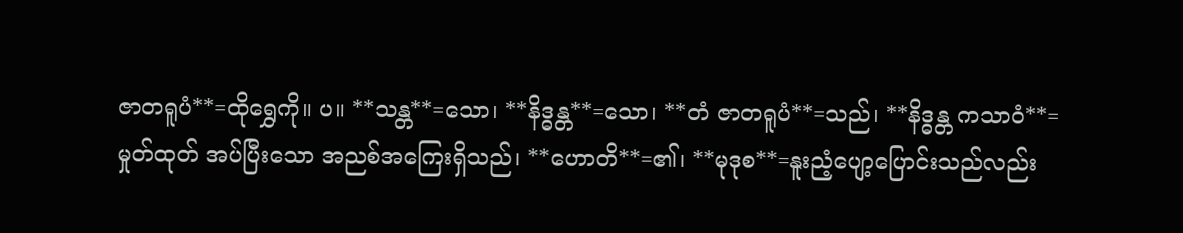ဇာတရူပံ**=ထိုရွှေကို။ ပ။ **သန္တ**=သော၊ **နိဒ္ဓန္တ**=သော၊ **တံ ဇာတရူပံ**=သည်၊ **နိဒ္ဓန္တ ကသာဝံ**=မှုတ်ထုတ် အပ်ပြီးသော အညစ်အကြေးရှိသည်၊ **ဟောတိ**=၏၊ **မုဒုစ**=နူးညံ့ပျော့ပြောင်းသည်လည်း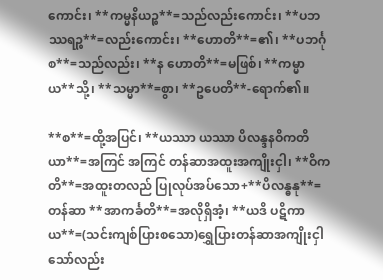ကောင်း၊ **ကမ္မနိယဉ္စ**=သည်လည်းကောင်း၊ **ပဘဿရဉ္စ**=လည်းကောင်း၊ **ဟောတိ**=၏၊ **ပဘင်္ဂု စ**=သည်လည်း၊ **န ဟောတိ**=မဖြစ်၊ **ကမ္မာယ**သို့၊ **သမ္မာ**=စွာ၊ **ဥပေတိ**-ရောက်၏။

**စ**=ထို့အပြင်၊ **ယဿာ ယဿာ ပိလန္ဒနဝိကတိယာ**=အကြင် အကြင် တန်ဆာအထူးအကျိုးငှါ၊ **ဝိကတိ**=အထူးတလည် ပြုလုပ်အပ်သော+**ပိလန္ဓနု**=တန်ဆာ **အာကင်္ခတိ**=အလိုရှိအံ့၊ **ယဒိ ပဋိကာယ**=(သင်းကျစ်ပြားစသော)ရွှေပြားတန်ဆာအကျိုးငှါသော်လည်း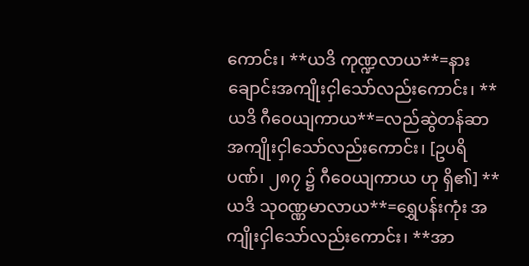ကောင်း၊ **ယဒိ ကုဏ္ဍလာယ**=နားချောင်းအကျိုးငှါသော်လည်းကောင်း၊ **ယဒိ ဂီဝေယျကာယ**=လည်ဆွဲတန်ဆာအကျိုးငှါသော်လည်းကောင်း၊ [ဥပရိပဏ်၊ ၂၈၇ ၌ ဂီဝေယျကာယ ဟု ရှိ၏] **ယဒိ သုဝဏ္ဏမာလာယ**=ရွှေပန်းကုံး အကျိုးငှါသော်လည်းကောင်း၊ **အာ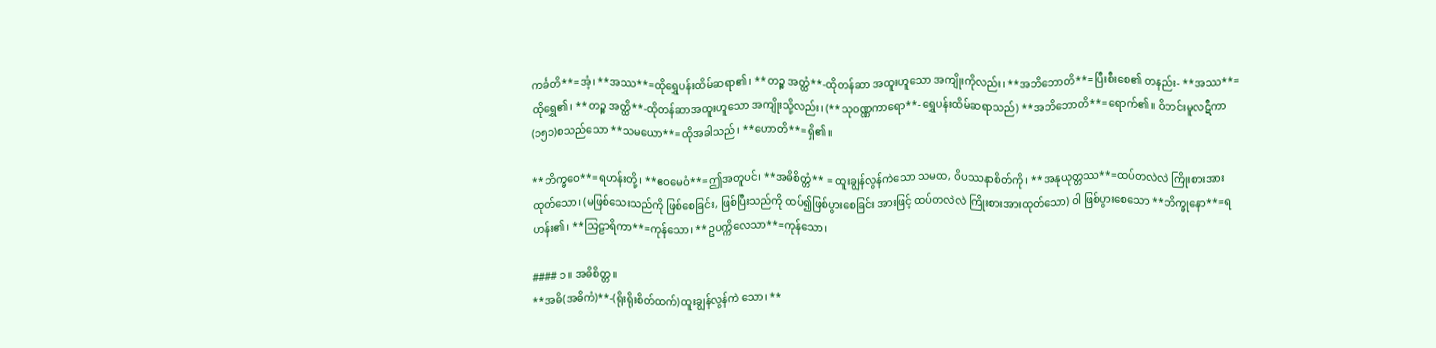ကင်္ခတိ**=အံ့၊ **အဿ**=ထိုရွှေပန်းထိမ်ဆရာ၏၊ **တဉ္စ အတ္ထံ**-ထိုတန်ဆာ အထူးဟူသော အကျိုးကိုလည်း၊ **အဘိဘောတိ**=ပြီးစီးစေ၏ တနည်း- **အဿ**=ထိုရွှေ၏၊ **တဉ္စ အတ္ထိ**-ထိုတန်ဆာအထူးဟူသော အကျိုးသို့လည်း၊ (**သုဝဏ္ဏကာရော**- ရွှေပန်းထိမ်ဆရာသည်) **အဘိဘောတိ**=ရောက်၏။ ဝိဘင်းမူလဋီကာ(၁၅၁)စသည်သော **သမယော**=ထိုအခါသည်၊ **ဟောတိ**=ရှိ၏။

**ဘိက္ခဝေ**=ရဟန်းတို့၊ **ဧဝမေဝံ**=ဤအတူပင်၊ **အဓိစိတ္တံ** = ထူးချွန်လွန်ကဲသော သမထ, ဝိပဿနာစိတ်ကို၊ **အနုယုတ္တဿ**=ထပ်တလဲလဲ ကြိုးစားအားထုတ်သော၊ (မဖြစ်သေးသည်ကို ဖြစ်စေခြင်း, ဖြစ်ပြီးသည်ကို ထပ်၍ဖြစ်ပွားစေခြင်း အားဖြင့် ထပ်တလဲလဲ ကြိုးစားအားထုတ်သော) ဝါ ဖြစ်ပွားစေသော **ဘိက္ခုနော**=ရဟန်း၏၊ **သြဠာရိကာ**=ကုန်သော၊ **ဥပက္ကိလေသာ**=ကုန်သော၊

#### ၁။ အဓိစိတ္တ။
**အဓိ(အဓိကံ)**-(ရိုးရိုးစိတ်ထက်)ထူးချွန်လွန်ကဲ သော၊ **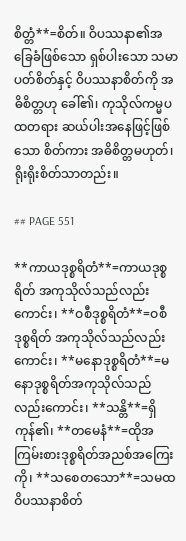စိတ္တံ**=စိတ်။ ဝိပဿနာ၏အခြေခံဖြစ်သော ရှစ်ပါးသော သမာပတ်စိတ်နှင့် ဝိပဿနာစိတ်ကို အဓိစိတ္တဟု ခေါ်၏၊ ကုသိုလ်ကမ္မပထတရား ဆယ်ပါးအနေဖြင့်ဖြစ်သော စိတ်ကား အဓိစိတ္တမဟုတ်၊ ရိုးရိုးစိတ်သာတည်း။

## PAGE 551

**ကာယဒုစ္စရိတံ**=ကာယဒုစ္စရိတ် အကုသိုလ်သည်လည်းကောင်း၊ **ဝစီဒုစ္စရိတံ**=ဝစီဒုစ္စရိတ် အကုသိုလ်သည်လည်းကောင်း၊ **မနောဒုစ္စရိတံ**=မနောဒုစ္စရိတ်အကုသိုလ်သည် လည်းကောင်း၊ **သန္တိ**=ရှိကုန်၏၊ **တမေနံ**=ထိုအကြမ်းစားဒုစ္စရိတ်အညစ်အကြေးကို၊ **သစေတသော**=သမထ ဝိပဿနာစိတ်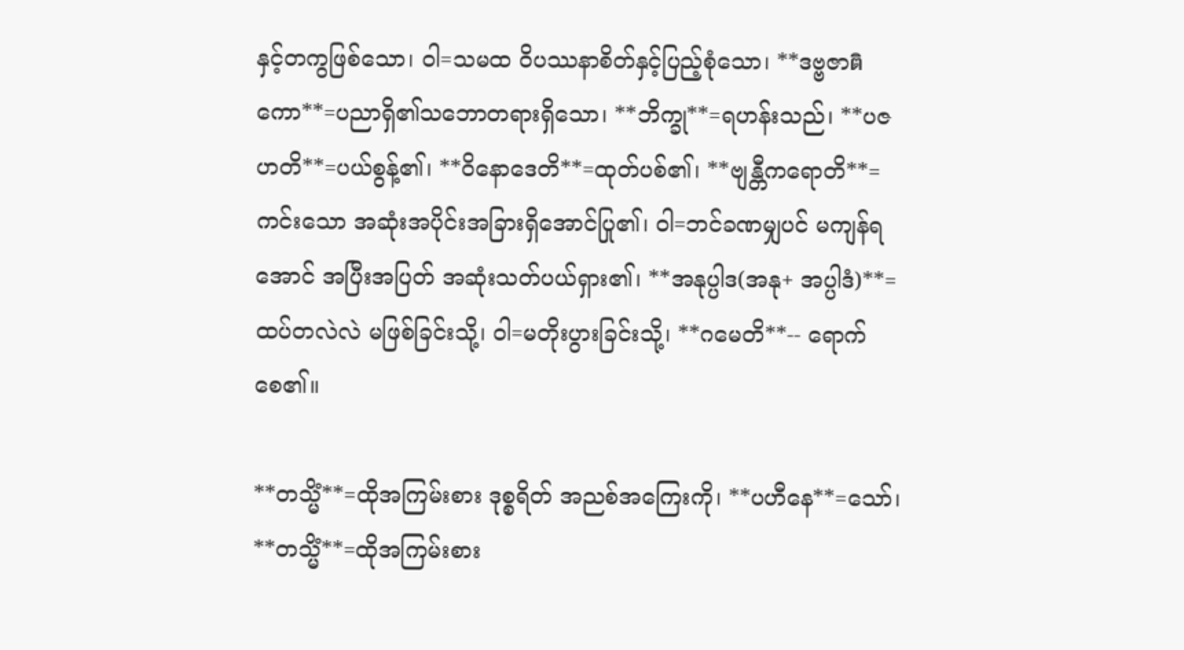နှင့်တကွဖြစ်သော၊ ဝါ=သမထ ဝိပဿနာစိတ်နှင့်ပြည့်စုံသော၊ **ဒဗ္ဗဇာติကော**=ပညာရှိ၏သဘောတရားရှိသော၊ **ဘိက္ခု**=ရဟန်းသည်၊ **ပဇဟတိ**=ပယ်စွန့်၏၊ **ဝိနောဒေတိ**=ထုတ်ပစ်၏၊ **ဗျန္တီကရောတိ**=ကင်းသော အဆုံးအပိုင်းအခြားရှိအောင်ပြု၏၊ ဝါ=ဘင်ခဏမျှပင် မကျန်ရအောင် အပြီးအပြတ် အဆုံးသတ်ပယ်ရှား၏၊ **အနုပ္ပါဒ(အနု+ အပ္ပါဒံ)**=ထပ်တလဲလဲ မဖြစ်ခြင်းသို့၊ ဝါ=မတိုးပွားခြင်းသို့၊ **ဂမေတိ**-- ရောက်စေ၏။

**တသ္မိံ**=ထိုအကြမ်းစား ဒုစ္စရိတ် အညစ်အကြေးကို၊ **ပဟီနေ**=သော်၊ **တသ္မိံ**=ထိုအကြမ်းစား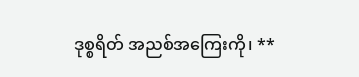ဒုစ္စရိတ် အညစ်အကြေးကို၊ **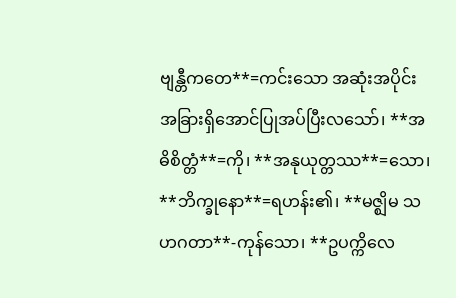ဗျန္တီကတေ**=ကင်းသော အဆုံးအပိုင်းအခြားရှိအောင်ပြုအပ်ပြီးလသော်၊ **အဓိစိတ္တံ**=ကို၊ **အနုယုတ္တဿ**=သော၊ **ဘိက္ခုနော**=ရဟန်း၏၊ **မဇ္ဈိမ သဟဂတာ**-ကုန်သော၊ **ဥပက္ကိလေ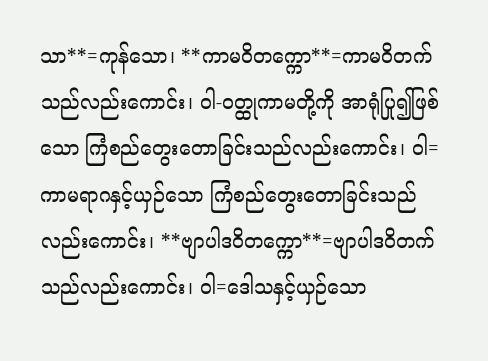သာ**=ကုန်သော၊ **ကာမဝိတက္ကော**=ကာမဝိတက်သည်လည်းကောင်း၊ ဝါ-ဝတ္ထုကာမတို့ကို အာရုံပြု၍ဖြစ်သော ကြံစည်တွေးတောခြင်းသည်လည်းကောင်း၊ ဝါ=ကာမရာဂနှင့်ယှဉ်သော ကြံစည်တွေးတောခြင်းသည်လည်းကောင်း၊ **ဗျာပါဒဝိတက္ကော**=ဗျာပါဒဝိတက်သည်လည်းကောင်း၊ ဝါ=ဒေါသနှင့်ယှဉ်သော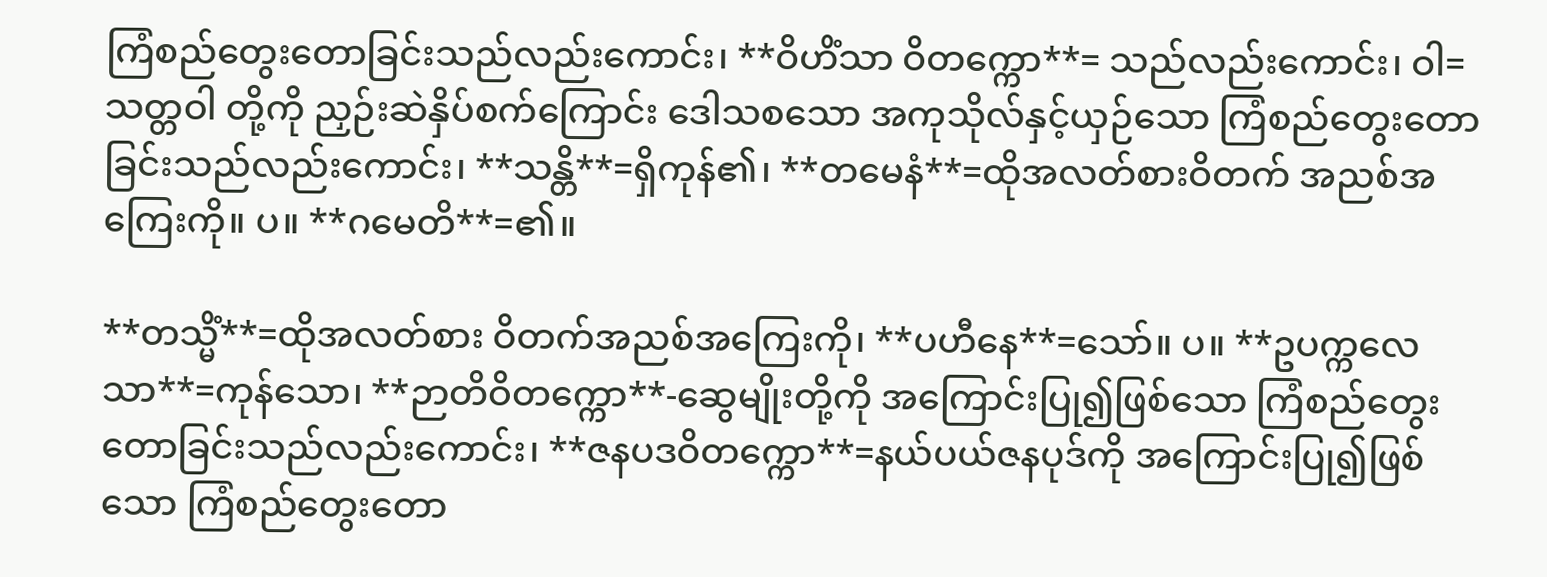ကြံစည်တွေးတောခြင်းသည်လည်းကောင်း၊ **ဝိဟိံသာ ဝိတက္ကော**= သည်လည်းကောင်း၊ ဝါ=သတ္တဝါ တို့ကို ညှဉ်းဆဲနှိပ်စက်ကြောင်း ဒေါသစသော အကုသိုလ်နှင့်ယှဉ်သော ကြံစည်တွေးတောခြင်းသည်လည်းကောင်း၊ **သန္တိ**=ရှိကုန်၏၊ **တမေနံ**=ထိုအလတ်စားဝိတက် အညစ်အကြေးကို။ ပ။ **ဂမေတိ**=၏။

**တသ္မိံ**=ထိုအလတ်စား ဝိတက်အညစ်အကြေးကို၊ **ပဟီနေ**=သော်။ ပ။ **ဥပက္ကလေသာ**=ကုန်သော၊ **ဉာတိဝိတက္ကော**-ဆွေမျိုးတို့ကို အကြောင်းပြု၍ဖြစ်သော ကြံစည်တွေးတောခြင်းသည်လည်းကောင်း၊ **ဇနပဒဝိတက္ကော**=နယ်ပယ်ဇနပုဒ်ကို အကြောင်းပြု၍ဖြစ်သော ကြံစည်တွေးတော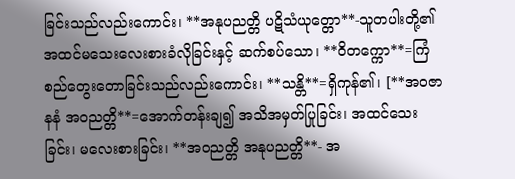ခြင်းသည်လည်းကောင်း၊ **အနုပညတ္တိ ပဋိသံယုတ္တော**-သူတပါးတို့၏ အထင်မသေးလေးစားခံလိုခြင်းနှင့် ဆက်စပ်သော၊ **ဝိတက္ကော**=ကြံစည်တွေးတောခြင်းသည်လည်းကောင်း၊ **သန္တိ**=ရှိကုန်၏၊ [**အဝဇာနနံ အဝညတ္တိ**=အောက်တန်းချ၍ အသိအမှတ်ပြုခြင်း၊ အထင်သေးခြင်း၊ မလေးစားခြင်း၊ **အဝညတ္တိ အနုပညတ္တိ**- အ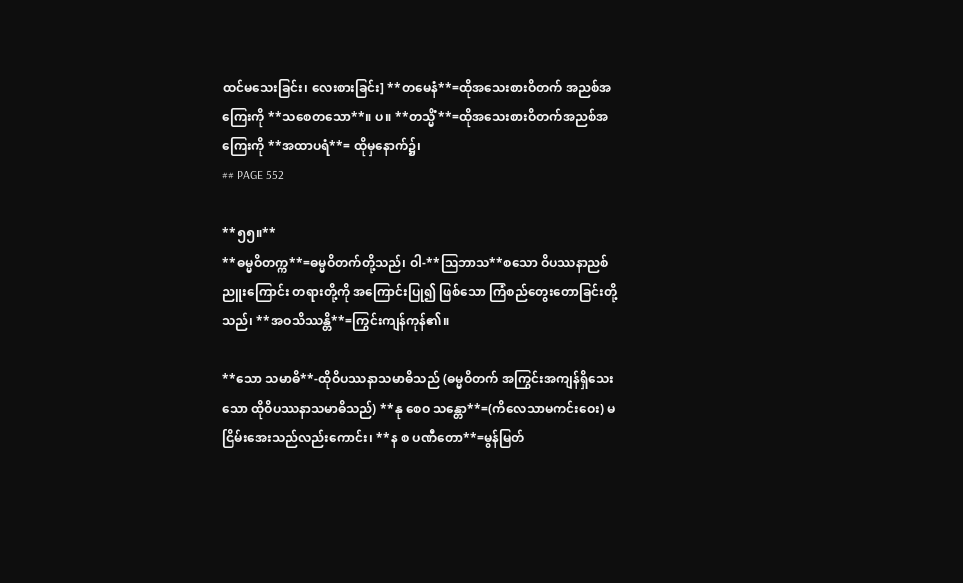ထင်မသေးခြင်း၊ လေးစားခြင်း] **တမေနံ**=ထိုအသေးစားဝိတက် အညစ်အကြေးကို **သစေတသော**။ ပ။ **တသ္မိံ**=ထိုအသေးစားဝိတက်အညစ်အကြေးကို **အထာပရံ**= ထိုမှနောက်၌၊
## PAGE 552

**၅၅။**
**ဓမ္မဝိတက္က**=ဓမ္မဝိတက်တို့သည်၊ ဝါ-**ဩဘာသ**စသော ဝိပဿနာညစ်ညူးကြောင်း တရားတို့ကို အကြောင်းပြု၍ ဖြစ်သော ကြံစည်တွေးတောခြင်းတို့သည်၊ **အဝသိဿန္တိ**=ကြွင်းကျန်ကုန်၏။

**သော သမာဓိ**-ထိုဝိပဿနာသမာဓိသည် (ဓမ္မဝိတက် အကြွင်းအကျန်ရှိသေးသော ထိုဝိပဿနာသမာဓိသည်) **နု စေဝ သန္တော**=(ကိလေသာမကင်းဝေး) မငြိမ်းအေးသည်လည်းကောင်း၊ **န စ ပဏီတော**=မွန်မြတ်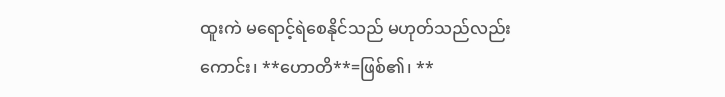ထူးကဲ မရောင့်ရဲစေနိုင်သည် မဟုတ်သည်လည်းကောင်း၊ **ဟောတိ**=ဖြစ်၏၊ **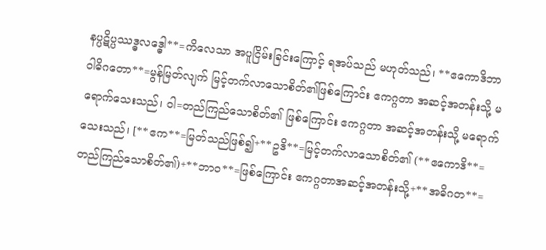နပ္ပဋိပ္ပဿဒ္ဓလဒ္ဓေါ**=ကိလေသာ အပူငြိမ်းခြင်းကြောင့် ရအပ်သည် မဟုတ်သည်၊ **ဧကောဒိဘာဝါဓိဂတော**=မွန်မြတ်လျက် မြင့်တက်လာသောစိတ်၏ဖြစ်ကြောင်း ဧကဂ္ဂတာ အဆင့်အတန်းသို့ မရောက်သေးသည်၊ ဝါ=တည်ကြည်သောစိတ်၏ ဖြစ်ကြောင်း ဧကဂ္ဂတာ အဆင့်အတန်းသို့ မရောက်သေးသည်၊ [**ဧက**=မြတ်သည်ဖြစ်၍+**ဥဒိ**=မြင့်တက်လာသောစိတ်၏ (**ဧကောဒိ**=တည်ကြည်သောစိတ်၏)+**ဘာဝ**=ဖြစ်ကြောင်း ဧကဂ္ဂတာအဆင့်အတန်းသို့+**အဓိဂတ**=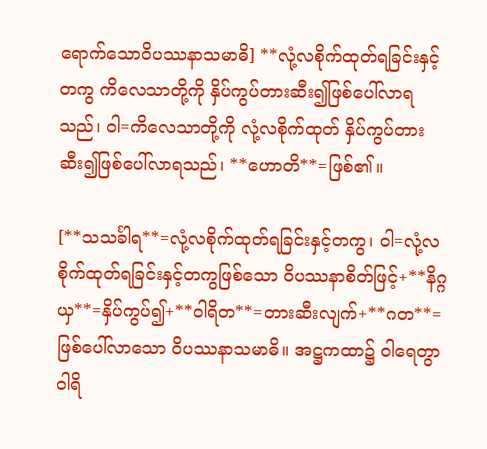ရောက်သောဝိပဿနာသမာဓိ] **လုံ့လစိုက်ထုတ်ရခြင်းနှင့်တကွ ကိလေသာတို့ကို နှိပ်ကွပ်တားဆီး၍ဖြစ်ပေါ်လာရသည်၊ ဝါ=ကိလေသာတို့ကို လုံ့လစိုက်ထုတ် နှိပ်ကွပ်တားဆီး၍ဖြစ်ပေါ်လာရသည်၊ **ဟောတိ**=ဖြစ်၏။

[**သသင်္ခါရ**=လုံ့လစိုက်ထုတ်ရခြင်းနှင့်တကွ၊ ဝါ=လုံ့လ စိုက်ထုတ်ရခြင်းနှင့်တကွဖြစ်သော ဝိပဿနာစိတ်ဖြင့်+**နိဂ္ဂယှ**=နှိပ်ကွပ်၍+**ဝါရိတ**=တားဆီးလျက်+**ဂတ**=ဖြစ်ပေါ်လာသော ဝိပဿနာသမာဓိ။ အဋ္ဌကထာ၌ ဝါရေတွာ ဝါရိ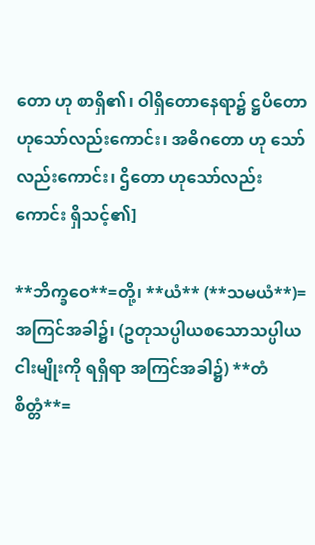တော ဟု စာရှိ၏၊ ဝါရှိတောနေရာ၌ ဋ္ဌပိတော ဟုသော်လည်းကောင်း၊ အဓိဂတော ဟု သော်လည်းကောင်း၊ ဌိတော ဟုသော်လည်းကောင်း ရှိသင့်၏]

**ဘိက္ခဝေ**=တို့၊ **ယံ** (**သမယံ**)=အကြင်အခါ၌၊ (ဥတုသပ္ပါယစသောသပ္ပါယငါးမျိုးကို ရရှိရာ အကြင်အခါ၌) **တံ စိတ္တံ**=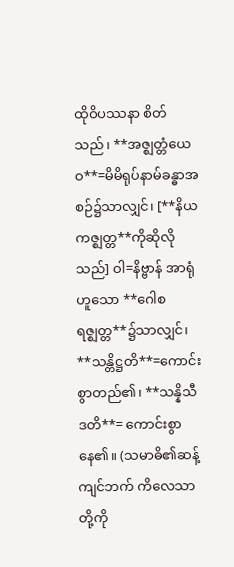ထိုဝိပဿနာ စိတ်သည်၊ **အဇ္ဈတ္တံယေဝ**=မိမိရုပ်နာမ်ခန္ဓာအစဉ်၌သာလျှင်၊ [**နိယကဇ္ဈတ္တ**ကိုဆိုလိုသည်] ဝါ=နိဗ္ဗာန် အာရုံဟူသော **ဂေါစရဇ္ဈတ္တ**၌သာလျှင်၊ **သန္တိဋ္ဌတိ**=ကောင်းစွာတည်၏၊ **သန္နိသီဒတိ**= ကောင်းစွာနေ၏။ (သမာဓိ၏ဆန့်ကျင်ဘက် ကိလေသာတို့ကို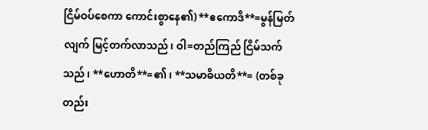ငြိမ်ဝပ်စေကာ ကောင်းစွာနေ၏) **ဧကောဒိ**=မွန်မြတ်လျက် မြင့်တက်လာသည်၊ ဝါ=တည်ကြည် ငြိမ်သက်သည်၊ **ဟောတိ**=၏၊ **သမာဓိယတိ**= (တစ်ခုတည်း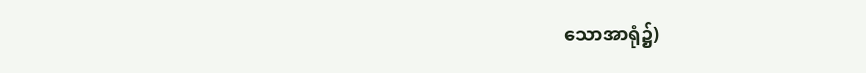သောအာရုံ၌)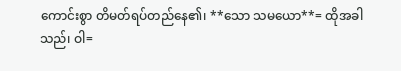ကောင်းစွာ တိမတ်ရပ်တည်နေ၏၊ **သော သမယော**= ထိုအခါသည်၊ ဝါ=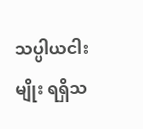သပ္ပါယငါးမျိုး ရရှိသ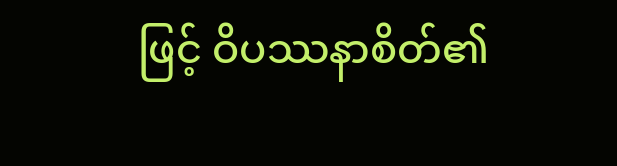ဖြင့် ဝိပဿနာစိတ်၏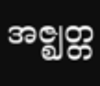အဇ္ဈတ္တ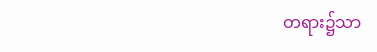တရား၌သာ